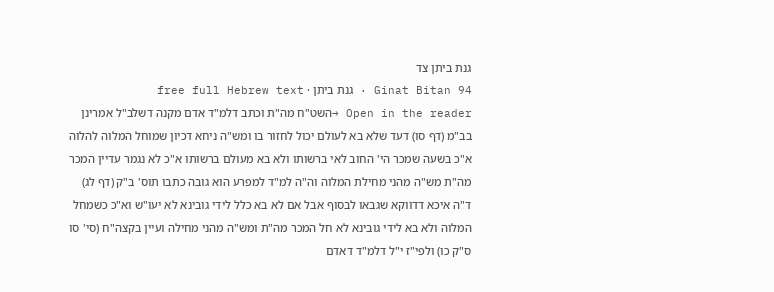גנת ביתן צד
Ginat Bitan 94 · גנת ביתן · free full Hebrew text
Open in the reader →השט"ח מה"ת וכתב דלמ"ד אדם מקנה דשלב"ל אמרינן בב"מ (דף סו) דעד שלא בא לעולם יכול לחזור בו ומש"ה ניחא דכיון שמוחל המלוה להלוה א"כ בשעה שמכר הי' החוב לאי ברשותו ולא בא מעולם ברשותו א"כ לא נגמר עדיין המכר מה"ת מש"ה מהני מחילת המלוה וה"ה למ"ד למפרע הוא גובה כתבו תוס' ב"ק (דף לג) ד"ה איכא דדווקא שגבאו לבסוף אבל אם לא בא כלל לידי גובינא לא יעו"ש וא"כ כשמחל המלוה ולא בא לידי גובינא לא חל המכר מה"ת ומש"ה מהני מחילה ועיין בקצה"ח (סי' סו ס"ק כו) ולפי"ז י"ל דלמ"ד דאדם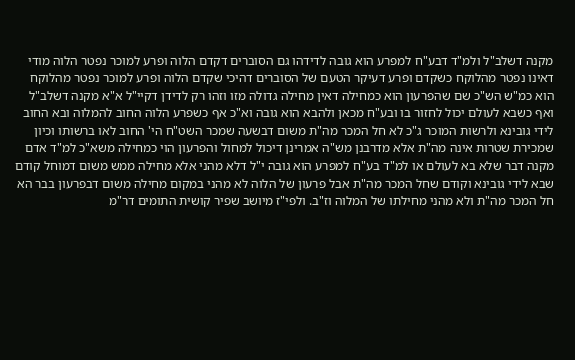מקנה דשלב"ל ולמ"ד דבע"ח למפרע הוא גובה לדידהו גם הסוברים דקדם הלוה ופרע למוכר נפטר הלוה מודי דאינו נפטר מהלוקח כשקדם ופרע דעיקר הטעם של הסוברים דהיכי שקדם הלוה ופרע למוכר נפטר מהלוקח הוא כמ"ש הש"כ שם שהפרעון הוא כמחילה דאין מחילה גדולה מזו וזהו רק לדידן דקיי"ל א"א מקנה דשלב"ל ואף כשבא לעולם יכול לחזור בו ובע"ח מכאן ולהבא הוא גובה וא"כ אף כשפרע הלוה החוב להמלוה ובא החוב לידי גובינא ולרשות המוכר ג"כ לא חל המכר מה"ת משום דבשעה שמכר השט"ח הי' החוב לאו ברשותו וכיון שמכירת שטרות אינה מה"ת אלא מדרבנן מש"ה אמרינן דיכול למחול והפרעון הוי כמחילה משא"כ למ"ד אדם מקנה דבר שלא בא לעולם או למ"ד בע"ח למפרע הוא גובה י"ל דלא מהני אלא מחילה ממש משום דמוחל קודם שבא לידי גובינא וקודם שחל המכר מה"ת אבל פרעון של הלוה לא מהני במקום מחילה משום דבפרעון בבר הא חל המכר מה"ת ולא מהני מחילתו של המלוה וז"ב. ולפי"ז מיושב שפיר קושית התומים דר"מ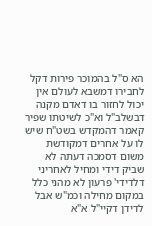הא ס"ל בהמוכר פירות דקל לחבירו דמשבא לעולם אין יכול לחזור בו דאדם מקנה דבשלב"ל וא"כ לשיטתו שפיר קאמר דהמקדש בשט"ח שיש לו על אחרים דמקודשת משום דסמכה דעתה לא שביק דידי ומחיל לאחריני דלדידי' פרעון לא מהני כלל במקום מחילה וכמ"ש אבל לדידן דקיי"ל א"א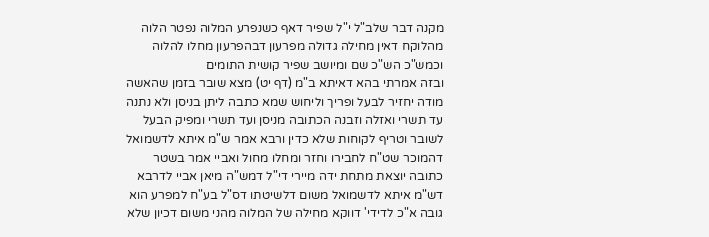מקנה דבר שלב"ל י"ל שפיר דאף כשנפרע המלוה נפטר הלוה מהלוקח דאין מחילה גדולה מפרעון דבהפרעון מחלו להלוה וכמש"כ הש"כ שם ומיושב שפיר קושית התומים
ובזה אמרתי בהא דאיתא ב"מ (דף יט) מצא שובר בזמן שהאשה מודה יחזיר לבעל ופריך וליחוש שמא כתבה ליתן בניסן ולא נתנה עד תשרי ואזלה וזבנה הכתובה מניסן ועד תשרי ומפיק הבעל לשובר וטריף לקוחות שלא כדין ורבא אמר ש"מ איתא לדשמואל דהמוכר שט"ח לחבירו וחזר ומחלו מחול ואביי אמר בשטר כתובה יוצאת מתחת ידה מיירי די"ל דמש"ה מיאן אביי לדרבא דש"מ איתא לדשמואל משום דלשיטתו דס"ל בע"ח למפרע הוא גובה א"כ לדידי' דווקא מחילה של המלוה מהני משום דכיון שלא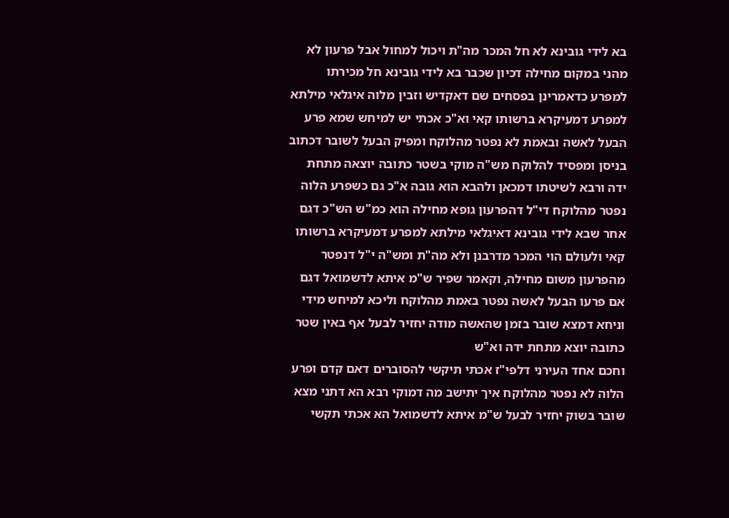בא לידי גובינא לא חל המכר מה"ת ויכול למחול אבל פרעון לא מהני במקום מחילה דכיון שכבר בא לידי גובינא חל מכירתו למפרע כדאמרינן בפסחים שם דאקדיש וזבין מלוה איגלאי מילתא למפרע דמעיקרא ברשותו קאי וא"כ אכתי יש למיחש שמא פרע הבעל לאשה ובאמת לא נפטר מהלוקח ומפיק הבעל לשובר דכתוב בניסן ומפסיד להלוקח מש"ה מוקי בשטר כתובה יוצאה מתחת ידה ורבא לשיטתו דמכאן ולהבא הוא גובה א"כ גם כשפרע הלוה נפטר מהלוקח די"ל דהפרעון גופא מחילה הוא כמ"ש הש"כ דגם אחר שבא לידי גובינא דאיגלאי מילתא למפרע דמעיקרא ברשותו קאי ולעולם הוי המכר מדרבנן ולא מה"ת ומש"ה י"ל דנפטר מהפרעון משום מחילה, וקאמר שפיר ש"מ איתא לדשמואל דגם אם פרעו הבעל לאשה נפטר באמת מהלוקח וליכא למיחש מידי וניחא דמצא שובר בזמן שהאשה מודה יחזיר לבעל אף באין שטר כתובה יוצא מתחת ידה וא"ש
וחכם אחד העירני דלפי"ז אכתי תיקשי להסוברים דאם קדם ופרע הלוה לא נפטר מהלוקח איך יתישב מה דמוקי רבא הא דתני מצא שובר בשוק יחזיר לבעל ש"מ איתא לדשמואל הא אכתי תקשי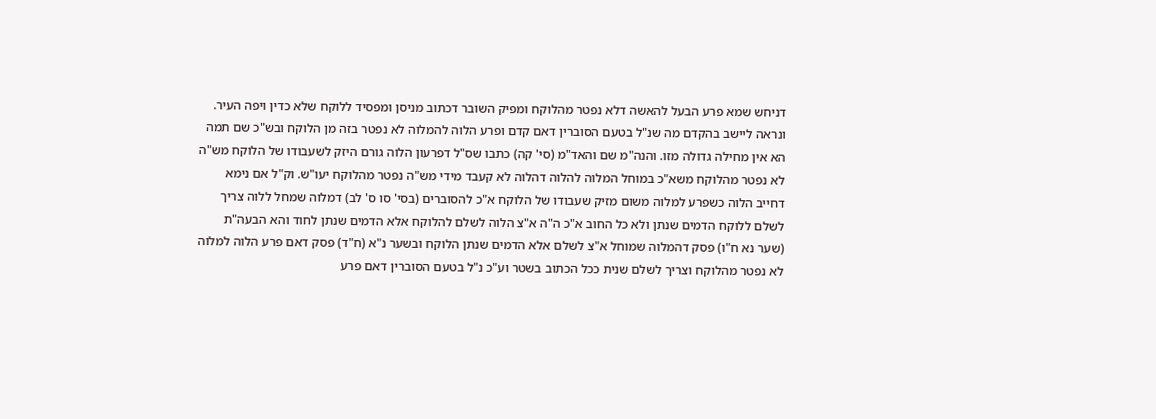דניחש שמא פרע הבעל להאשה דלא נפטר מהלוקח ומפיק השובר דכתוב מניסן ומפסיד ללוקח שלא כדין ויפה העיר. ונראה ליישב בהקדם מה שנ"ל בטעם הסוברין דאם קדם ופרע הלוה להמלוה לא נפטר בזה מן הלוקח ובש"כ שם תמה הא אין מחילה גדולה מזו. והנה"מ שם והאד"מ (סי' קה) כתבו שס"ל דפרעון הלוה גורם היזק לשעבודו של הלוקח מש"ה לא נפטר מהלוקח משא"כ במוחל המלוה להלוה דהלוה לא קעבד מידי מש"ה נפטר מהלוקח יעו"ש. וק"ל אם נימא דחייב הלוה כשפרע למלוה משום מזיק שעבודו של הלוקח א"כ להסוברים (בסי' סו ס' לב) דמלוה שמחל ללוה צריך לשלם ללוקח הדמים שנתן ולא כל החוב א"כ ה"ה א"צ הלוה לשלם להלוקח אלא הדמים שנתן לחוד והא הבעה"ת (שער נא ח"ו) פסק דהמלוה שמוחל א"צ לשלם אלא הדמים שנתן הלוקח ובשער נ"א (ח"ד) פסק דאם פרע הלוה למלוה לא נפטר מהלוקח וצריך לשלם שנית ככל הכתוב בשטר וע"כ נ"ל בטעם הסוברין דאם פרע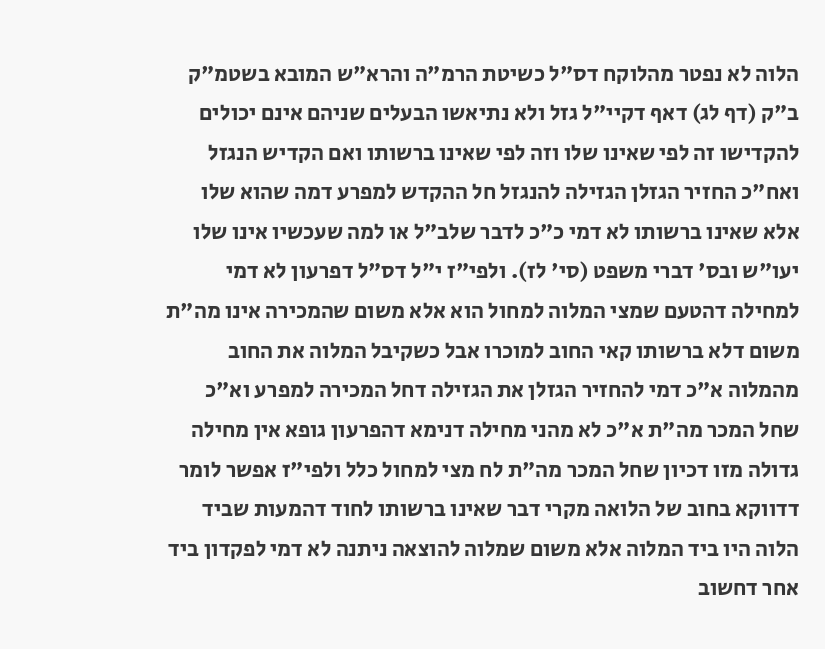הלוה לא נפטר מהלוקח דס"ל כשיטת הרמ"ה והרא"ש המובא בשטמ"ק ב"ק (דף לג) דאף דקיי"ל גזל ולא נתיאשו הבעלים שניהם אינם יכולים להקדישו זה לפי שאינו שלו וזה לפי שאינו ברשותו ואם הקדיש הנגזל ואח"כ החזיר הגזלן הגזילה להנגזל חל ההקדש למפרע דמה שהוא שלו אלא שאינו ברשותו לא דמי כ"כ לדבר שלב"ל או למה שעכשיו אינו שלו יעו"ש ובס' דברי משפט (סי' לז). ולפי"ז י"ל דס"ל דפרעון לא דמי למחילה דהטעם שמצי המלוה למחול הוא אלא משום שהמכירה אינו מה"ת משום דלא ברשותו קאי החוב למוכרו אבל כשקיבל המלוה את החוב מהמלוה א"כ דמי להחזיר הגזלן את הגזילה דחל המכירה למפרע וא"כ שחל המכר מה"ת א"כ לא מהני מחילה דנימא דהפרעון גופא אין מחילה גדולה מזו דכיון שחל המכר מה"ת לח מצי למחול כלל ולפי"ז אפשר לומר דדווקא בחוב של הלואה מקרי דבר שאינו ברשותו לחוד דהמעות שביד הלוה היו ביד המלוה אלא משום שמלוה להוצאה ניתנה לא דמי לפקדון ביד אחר דחשוב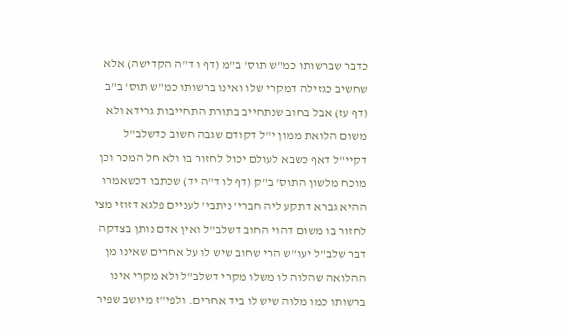כדבר שברשותו כמ"ש תוס' ב"מ (דף ו ד"ה הקדישה) אלא שחשיב כגזילה דמקרי שלו ואינו ברשותו כמ"ש תוס' ב"ב (דף עז) אבל בחוב שנתחייב בתורת התחייבות גרידא ולא משום הלואת ממון י"ל דקודם שגבה חשוב כדשלב"ל דקיי"ל דאף כשבא לעולם יכול לחזור בו ולא חל המכר וכן מוכח מלשון התוס' ב"ק (דף לו ד"ה יד) שכתבו דכשאמרו ההיא גברא דתקע ליה חברי' ניתבי' לעניים פלגא דזוזי מצי לחזור בו משום דהוי החוב דשלב"ל ואין אדם נותן בצדקה דבר שלב"ל יעו"ש הרי שחוב שיש לו על אחרים שאינו מן ההלואה שהלוה לו משלו מקרי דשלב"ל ולא מקרי אינו ברשותו כמו מלוה שיש לו ביד אחרים. ולפי"ז מיושב שפיר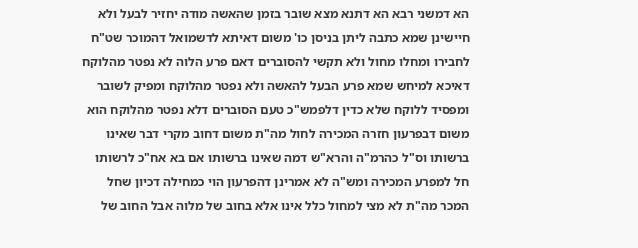הא דמשני רבא הא דתנא מצא שובר בזמן שהאשה מודה יחזיר לבעל ולא חיישינן שמא כתבה ליתן בניסן כו' משום דאיתא לדשמואל דהמוכר שט"ח לחבירו ומחלו מחול ולא תקשי להסוברים דאם פרע הלוה לא נפטר מהלוקח דאיכא למיחש שמא פרע הבעל להאשה ולא נפטר מהלוקח ומפיק לשובר ומפסיד ללוקח שלא כדין דלפמש"כ טעם הסוברים דלא נפטר מהלוקח הוא משום דבפרעון חזרה המכירה לחול מה"ת משום דחוב מקרי דבר שאינו ברשותו וס"ל כהרמ"ה והרא"ש דמה שאינו ברשותו אם בא אח"כ לרשותו חל למפרע המכירה ומש"ה לא אמרינן דהפרעון הוי כמחילה דכיון שחל המכר מה"ת לא מצי למחול כלל אינו אלא בחוב של מלוה אבל החוב של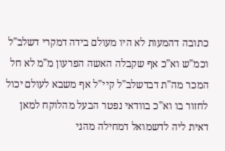כתובה דהמעות לא היו מעולם בידה דמקרי דשלב"ל וכמ"ש וא"כ אף שקבלה האשה הפרעון מ"מ לא חל המכר מה"ת דבדשלב"ל קיי"ל אף משבא לעולם יכול לחזור בו וא"כ בוודאי נפטר הבעל מהלוקח למאן דאית ליה לדשמואל דמחילה מהני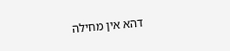דהא אין מחילה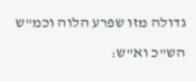גדולה מזו שפרע הלוה וכמ"ש הש"כ וא"ש: